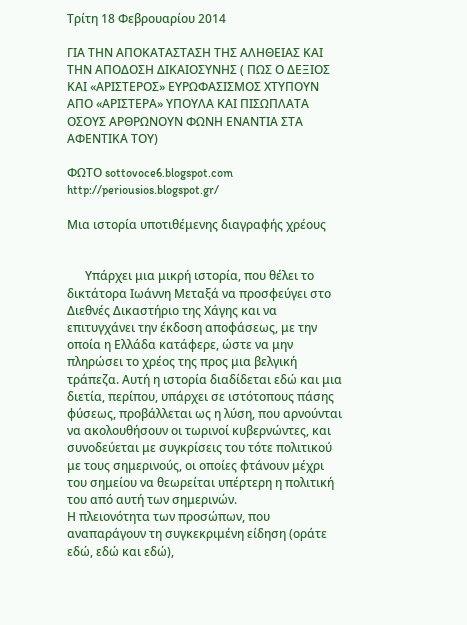Τρίτη 18 Φεβρουαρίου 2014

ΓΙΑ ΤΗΝ ΑΠΟΚΑΤΑΣΤΑΣΗ ΤΗΣ ΑΛΗΘΕΙΑΣ ΚΑΙ ΤΗΝ ΑΠΟΔΟΣΗ ΔΙΚΑΙΟΣΥΝΗΣ ( ΠΩΣ Ο ΔΕΞΙΟΣ ΚΑΙ «ΑΡΙΣΤΕΡΟΣ» ΕΥΡΩΦΑΣΙΣΜΟΣ ΧΤΥΠΟΥΝ ΑΠΟ «ΑΡΙΣΤΕΡΑ» ΥΠΟΥΛΑ ΚΑΙ ΠΙΣΩΠΛΑΤΑ ΟΣΟΥΣ ΑΡΘΡΩΝΟΥΝ ΦΩΝΗ ΕΝΑΝΤΙΑ ΣΤΑ ΑΦΕΝΤΙΚΑ ΤΟΥ)

ΦΩΤΟ sottovoce6.blogspot.com
http://periousios.blogspot.gr/

Μια ιστορία υποτιθέμενης διαγραφής χρέους


      Υπάρχει μια μικρή ιστορία, που θέλει το δικτάτορα Ιωάννη Μεταξά να προσφεύγει στο Διεθνές Δικαστήριο της Χάγης και να επιτυγχάνει την έκδοση αποφάσεως, με την οποία η Ελλάδα κατάφερε, ώστε να μην πληρώσει το χρέος της προς μια βελγική τράπεζα. Αυτή η ιστορία διαδίδεται εδώ και μια διετία, περίπου, υπάρχει σε ιστότοπους πάσης φύσεως, προβάλλεται ως η λύση, που αρνούνται να ακολουθήσουν οι τωρινοί κυβερνώντες, και συνοδεύεται με συγκρίσεις του τότε πολιτικού με τους σημερινούς, οι οποίες φτάνουν μέχρι του σημείου να θεωρείται υπέρτερη η πολιτική του από αυτή των σημερινών.
Η πλειονότητα των προσώπων, που αναπαράγουν τη συγκεκριμένη είδηση (οράτε εδώ, εδώ και εδώ),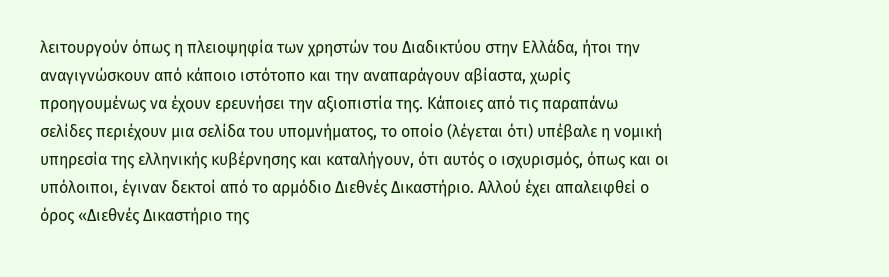λειτουργούν όπως η πλειοψηφία των χρηστών του Διαδικτύου στην Ελλάδα, ήτοι την αναγιγνώσκουν από κάποιο ιστότοπο και την αναπαράγουν αβίαστα, χωρίς προηγουμένως να έχουν ερευνήσει την αξιοπιστία της. Κάποιες από τις παραπάνω σελίδες περιέχουν μια σελίδα του υπομνήματος, το οποίο (λέγεται ότι) υπέβαλε η νομική υπηρεσία της ελληνικής κυβέρνησης και καταλήγουν, ότι αυτός ο ισχυρισμός, όπως και οι υπόλοιποι, έγιναν δεκτοί από το αρμόδιο Διεθνές Δικαστήριο. Αλλού έχει απαλειφθεί ο όρος «Διεθνές Δικαστήριο της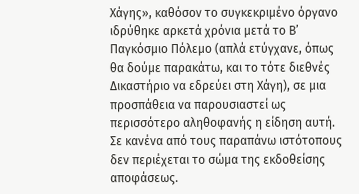Χάγης», καθόσον το συγκεκριμένο όργανο ιδρύθηκε αρκετά χρόνια μετά το Β’ Παγκόσμιο Πόλεμο (απλά ετύγχανε, όπως θα δούμε παρακάτω, και το τότε διεθνές Δικαστήριο να εδρεύει στη Χάγη), σε μια προσπάθεια να παρουσιαστεί ως περισσότερο αληθοφανής η είδηση αυτή. Σε κανένα από τους παραπάνω ιστότοπους δεν περιέχεται το σώμα της εκδοθείσης αποφάσεως.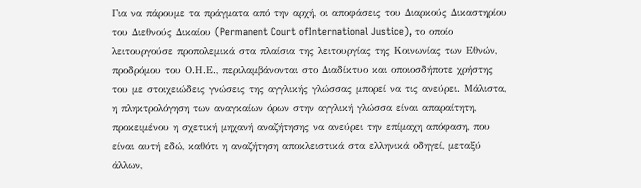Για να πάρουμε τα πράγματα από την αρχή, οι αποφάσεις του Διαρκούς Δικαστηρίου του Διεθνούς Δικαίου (Permanent Court ofInternational Justice), το οποίο λειτουργούσε προπολεμικά στα πλαίσια της λειτουργίας της Κοινωνίας των Εθνών, προδρόμου του Ο.Η.Ε., περιλαμβάνονται στο Διαδίκτυο και οποιοσδήποτε χρήστης του με στοιχειώδεις γνώσεις της αγγλικής γλώσσας μπορεί να τις ανεύρει. Μάλιστα, η πληκτρολόγηση των αναγκαίων όρων στην αγγλική γλώσσα είναι απαραίτητη, προκειμένου η σχετική μηχανή αναζήτησης να ανεύρει την επίμαχη απόφαση, που είναι αυτή εδώ, καθότι η αναζήτηση αποκλειστικά στα ελληνικά οδηγεί, μεταξύ άλλων,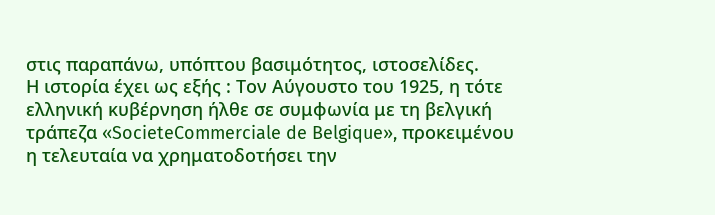στις παραπάνω, υπόπτου βασιμότητος, ιστοσελίδες.
Η ιστορία έχει ως εξής : Τον Αύγουστο του 1925, η τότε ελληνική κυβέρνηση ήλθε σε συμφωνία με τη βελγική τράπεζα «SocieteCommerciale de Belgique», προκειμένου η τελευταία να χρηματοδοτήσει την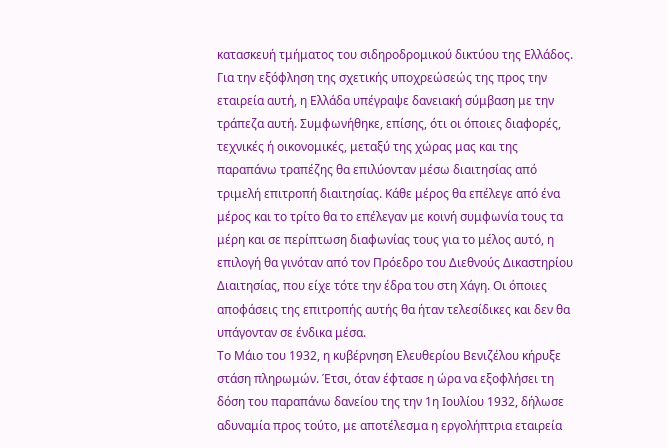κατασκευή τμήματος του σιδηροδρομικού δικτύου της Ελλάδος. Για την εξόφληση της σχετικής υποχρεώσεώς της προς την εταιρεία αυτή, η Ελλάδα υπέγραψε δανειακή σύμβαση με την τράπεζα αυτή. Συμφωνήθηκε, επίσης, ότι οι όποιες διαφορές, τεχνικές ή οικονομικές, μεταξύ της χώρας μας και της παραπάνω τραπέζης θα επιλύονταν μέσω διαιτησίας από τριμελή επιτροπή διαιτησίας. Κάθε μέρος θα επέλεγε από ένα μέρος και το τρίτο θα το επέλεγαν με κοινή συμφωνία τους τα μέρη και σε περίπτωση διαφωνίας τους για το μέλος αυτό, η επιλογή θα γινόταν από τον Πρόεδρο του Διεθνούς Δικαστηρίου Διαιτησίας, που είχε τότε την έδρα του στη Χάγη. Οι όποιες αποφάσεις της επιτροπής αυτής θα ήταν τελεσίδικες και δεν θα υπάγονταν σε ένδικα μέσα.
Το Μάιο του 1932, η κυβέρνηση Ελευθερίου Βενιζέλου κήρυξε στάση πληρωμών. Έτσι, όταν έφτασε η ώρα να εξοφλήσει τη δόση του παραπάνω δανείου της την 1η Ιουλίου 1932, δήλωσε αδυναμία προς τούτο, με αποτέλεσμα η εργολήπτρια εταιρεία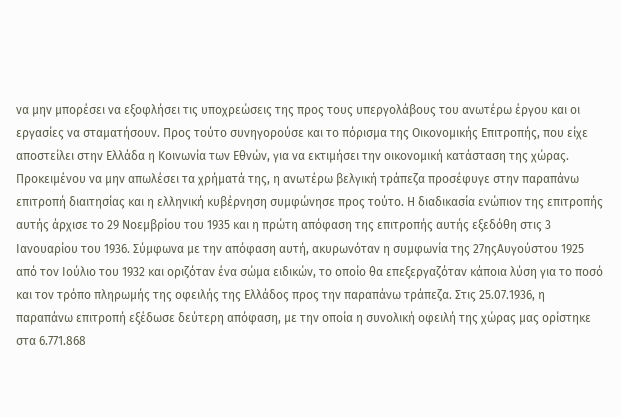να μην μπορέσει να εξοφλήσει τις υποχρεώσεις της προς τους υπεργολάβους του ανωτέρω έργου και οι εργασίες να σταματήσουν. Προς τούτο συνηγορούσε και το πόρισμα της Οικονομικής Επιτροπής, που είχε αποστείλει στην Ελλάδα η Κοινωνία των Εθνών, για να εκτιμήσει την οικονομική κατάσταση της χώρας.
Προκειμένου να μην απωλέσει τα χρήματά της, η ανωτέρω βελγική τράπεζα προσέφυγε στην παραπάνω επιτροπή διαιτησίας και η ελληνική κυβέρνηση συμφώνησε προς τούτο. Η διαδικασία ενώπιον της επιτροπής αυτής άρχισε το 29 Νοεμβρίου του 1935 και η πρώτη απόφαση της επιτροπής αυτής εξεδόθη στις 3 Ιανουαρίου του 1936. Σύμφωνα με την απόφαση αυτή, ακυρωνόταν η συμφωνία της 27ηςΑυγούστου 1925 από τον Ιούλιο του 1932 και οριζόταν ένα σώμα ειδικών, το οποίο θα επεξεργαζόταν κάποια λύση για το ποσό και τον τρόπο πληρωμής της οφειλής της Ελλάδος προς την παραπάνω τράπεζα. Στις 25.07.1936, η παραπάνω επιτροπή εξέδωσε δεύτερη απόφαση, με την οποία η συνολική οφειλή της χώρας μας ορίστηκε στα 6.771.868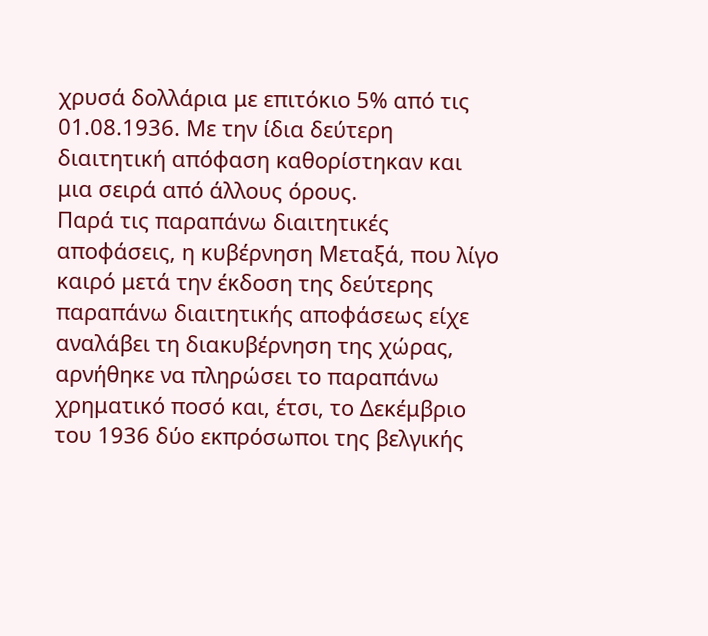χρυσά δολλάρια με επιτόκιο 5% από τις 01.08.1936. Με την ίδια δεύτερη διαιτητική απόφαση καθορίστηκαν και μια σειρά από άλλους όρους.
Παρά τις παραπάνω διαιτητικές αποφάσεις, η κυβέρνηση Μεταξά, που λίγο καιρό μετά την έκδοση της δεύτερης παραπάνω διαιτητικής αποφάσεως είχε αναλάβει τη διακυβέρνηση της χώρας, αρνήθηκε να πληρώσει το παραπάνω χρηματικό ποσό και, έτσι, το Δεκέμβριο του 1936 δύο εκπρόσωποι της βελγικής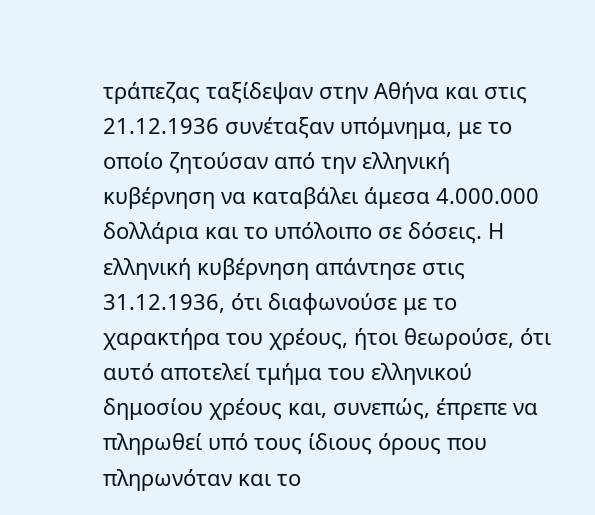τράπεζας ταξίδεψαν στην Αθήνα και στις 21.12.1936 συνέταξαν υπόμνημα, με το οποίο ζητούσαν από την ελληνική κυβέρνηση να καταβάλει άμεσα 4.000.000 δολλάρια και το υπόλοιπο σε δόσεις. Η ελληνική κυβέρνηση απάντησε στις 31.12.1936, ότι διαφωνούσε με το χαρακτήρα του χρέους, ήτοι θεωρούσε, ότι αυτό αποτελεί τμήμα του ελληνικού δημοσίου χρέους και, συνεπώς, έπρεπε να πληρωθεί υπό τους ίδιους όρους που πληρωνόταν και το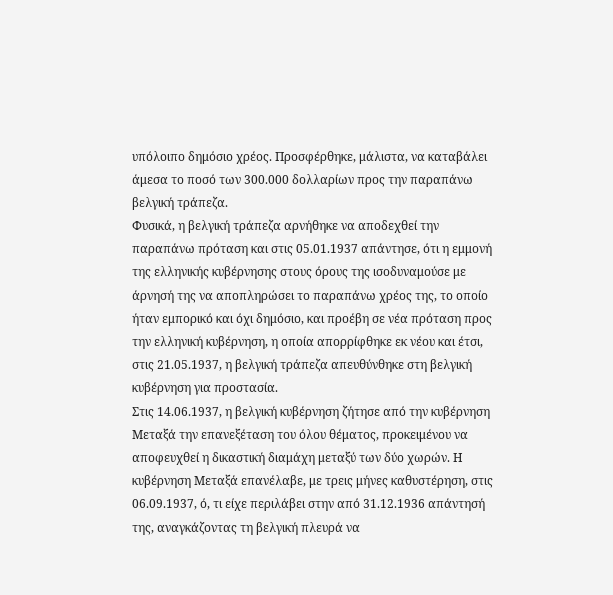υπόλοιπο δημόσιο χρέος. Προσφέρθηκε, μάλιστα, να καταβάλει άμεσα το ποσό των 300.000 δολλαρίων προς την παραπάνω βελγική τράπεζα.
Φυσικά, η βελγική τράπεζα αρνήθηκε να αποδεχθεί την παραπάνω πρόταση και στις 05.01.1937 απάντησε, ότι η εμμονή της ελληνικής κυβέρνησης στους όρους της ισοδυναμούσε με άρνησή της να αποπληρώσει το παραπάνω χρέος της, το οποίο ήταν εμπορικό και όχι δημόσιο, και προέβη σε νέα πρόταση προς την ελληνική κυβέρνηση, η οποία απορρίφθηκε εκ νέου και έτσι, στις 21.05.1937, η βελγική τράπεζα απευθύνθηκε στη βελγική κυβέρνηση για προστασία.
Στις 14.06.1937, η βελγική κυβέρνηση ζήτησε από την κυβέρνηση Μεταξά την επανεξέταση του όλου θέματος, προκειμένου να αποφευχθεί η δικαστική διαμάχη μεταξύ των δύο χωρών. Η κυβέρνηση Μεταξά επανέλαβε, με τρεις μήνες καθυστέρηση, στις 06.09.1937, ό, τι είχε περιλάβει στην από 31.12.1936 απάντησή της, αναγκάζοντας τη βελγική πλευρά να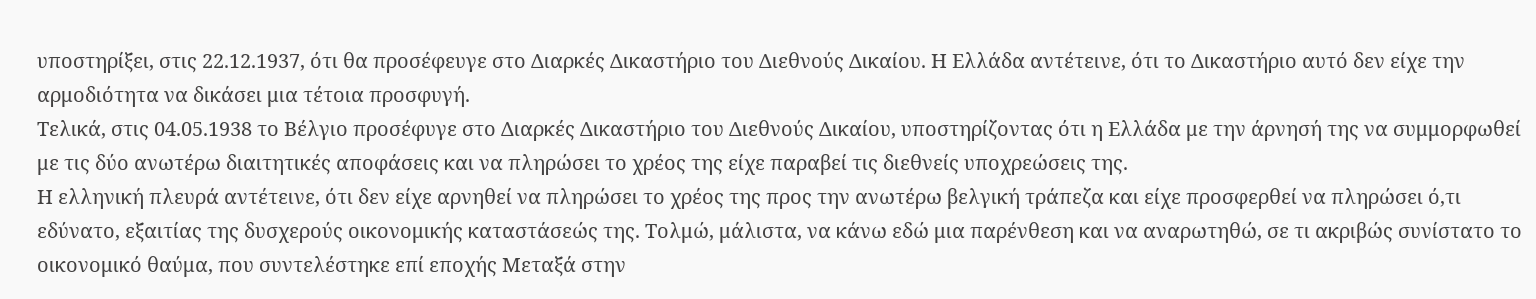υποστηρίξει, στις 22.12.1937, ότι θα προσέφευγε στο Διαρκές Δικαστήριο του Διεθνούς Δικαίου. Η Ελλάδα αντέτεινε, ότι το Δικαστήριο αυτό δεν είχε την αρμοδιότητα να δικάσει μια τέτοια προσφυγή.
Τελικά, στις 04.05.1938 το Βέλγιο προσέφυγε στο Διαρκές Δικαστήριο του Διεθνούς Δικαίου, υποστηρίζοντας ότι η Ελλάδα με την άρνησή της να συμμορφωθεί με τις δύο ανωτέρω διαιτητικές αποφάσεις και να πληρώσει το χρέος της είχε παραβεί τις διεθνείς υποχρεώσεις της.
Η ελληνική πλευρά αντέτεινε, ότι δεν είχε αρνηθεί να πληρώσει το χρέος της προς την ανωτέρω βελγική τράπεζα και είχε προσφερθεί να πληρώσει ό,τι εδύνατο, εξαιτίας της δυσχερούς οικονομικής καταστάσεώς της. Τολμώ, μάλιστα, να κάνω εδώ μια παρένθεση και να αναρωτηθώ, σε τι ακριβώς συνίστατο το οικονομικό θαύμα, που συντελέστηκε επί εποχής Μεταξά στην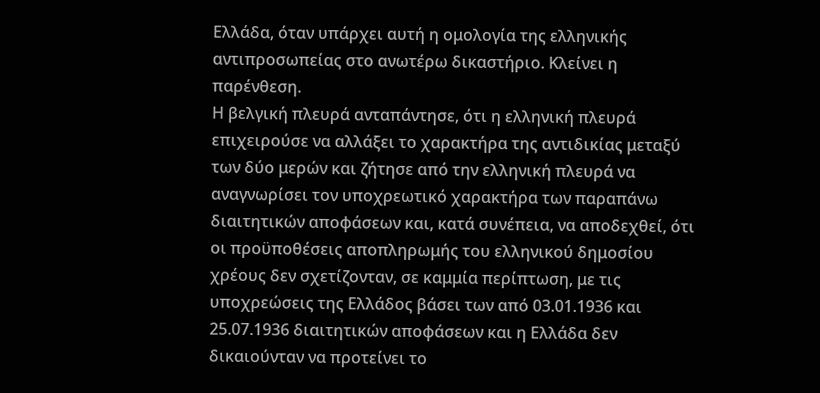Ελλάδα, όταν υπάρχει αυτή η ομολογία της ελληνικής αντιπροσωπείας στο ανωτέρω δικαστήριο. Κλείνει η παρένθεση.
Η βελγική πλευρά ανταπάντησε, ότι η ελληνική πλευρά επιχειρούσε να αλλάξει το χαρακτήρα της αντιδικίας μεταξύ των δύο μερών και ζήτησε από την ελληνική πλευρά να αναγνωρίσει τον υποχρεωτικό χαρακτήρα των παραπάνω διαιτητικών αποφάσεων και, κατά συνέπεια, να αποδεχθεί, ότι οι προϋποθέσεις αποπληρωμής του ελληνικού δημοσίου χρέους δεν σχετίζονταν, σε καμμία περίπτωση, με τις υποχρεώσεις της Ελλάδος βάσει των από 03.01.1936 και 25.07.1936 διαιτητικών αποφάσεων και η Ελλάδα δεν δικαιούνταν να προτείνει το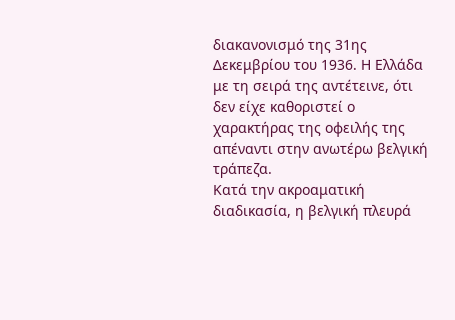διακανονισμό της 31ης Δεκεμβρίου του 1936. Η Ελλάδα με τη σειρά της αντέτεινε, ότι δεν είχε καθοριστεί ο χαρακτήρας της οφειλής της απέναντι στην ανωτέρω βελγική τράπεζα.
Κατά την ακροαματική διαδικασία, η βελγική πλευρά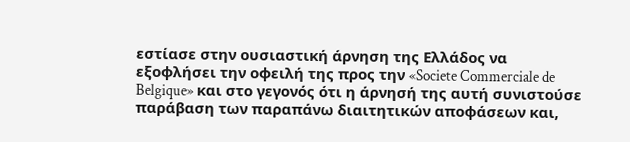εστίασε στην ουσιαστική άρνηση της Ελλάδος να εξοφλήσει την οφειλή της προς την «Societe Commerciale de Belgique» και στο γεγονός ότι η άρνησή της αυτή συνιστούσε παράβαση των παραπάνω διαιτητικών αποφάσεων και,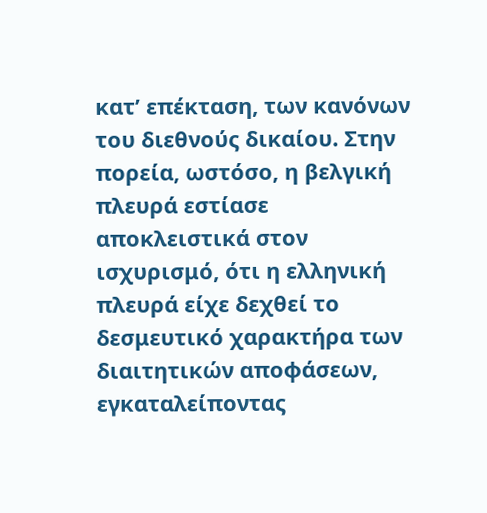κατ’ επέκταση, των κανόνων του διεθνούς δικαίου. Στην πορεία, ωστόσο, η βελγική πλευρά εστίασε αποκλειστικά στον ισχυρισμό, ότι η ελληνική πλευρά είχε δεχθεί το δεσμευτικό χαρακτήρα των διαιτητικών αποφάσεων, εγκαταλείποντας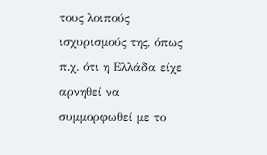τους λοιπούς ισχυρισμούς της, όπως π.χ. ότι η Ελλάδα είχε αρνηθεί να συμμορφωθεί με το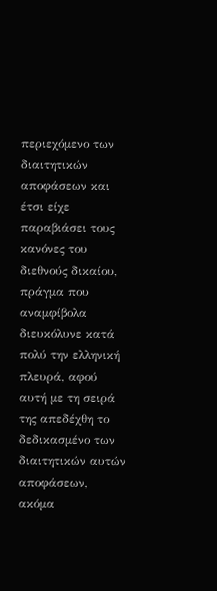περιεχόμενο των διαιτητικών αποφάσεων και έτσι είχε παραβιάσει τους κανόνες του διεθνούς δικαίου, πράγμα που αναμφίβολα διευκόλυνε κατά πολύ την ελληνική πλευρά, αφού αυτή με τη σειρά της απεδέχθη το δεδικασμένο των διαιτητικών αυτών αποφάσεων, ακόμα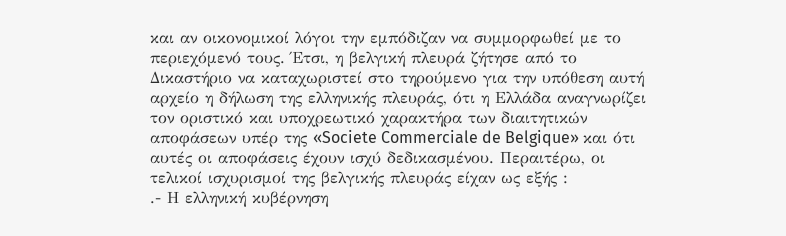και αν οικονομικοί λόγοι την εμπόδιζαν να συμμορφωθεί με το περιεχόμενό τους. Έτσι, η βελγική πλευρά ζήτησε από το Δικαστήριο να καταχωριστεί στο τηρούμενο για την υπόθεση αυτή αρχείο η δήλωση της ελληνικής πλευράς, ότι η Ελλάδα αναγνωρίζει τον οριστικό και υποχρεωτικό χαρακτήρα των διαιτητικών αποφάσεων υπέρ της «Societe Commerciale de Belgique» και ότι αυτές οι αποφάσεις έχουν ισχύ δεδικασμένου. Περαιτέρω, οι τελικοί ισχυρισμοί της βελγικής πλευράς είχαν ως εξής :
.- Η ελληνική κυβέρνηση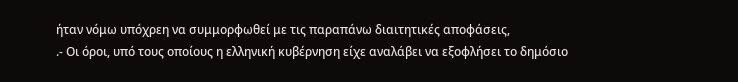ήταν νόμω υπόχρεη να συμμορφωθεί με τις παραπάνω διαιτητικές αποφάσεις,
.- Οι όροι, υπό τους οποίους η ελληνική κυβέρνηση είχε αναλάβει να εξοφλήσει το δημόσιο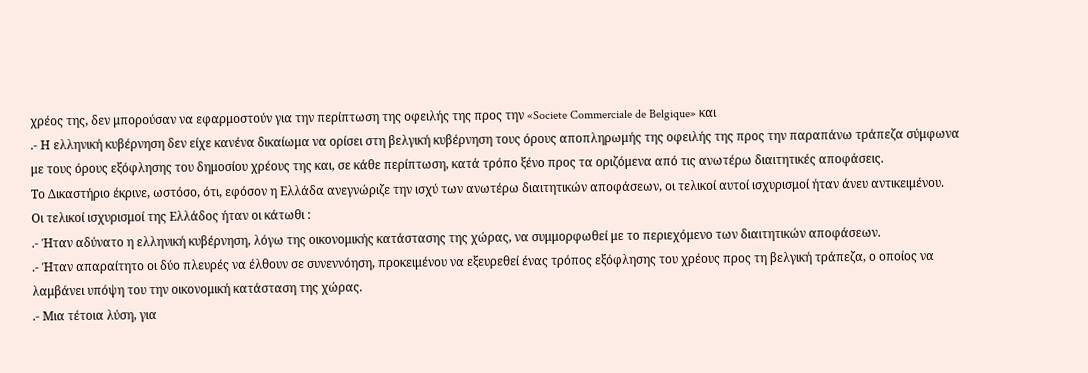χρέος της, δεν μπορούσαν να εφαρμοστούν για την περίπτωση της οφειλής της προς την «Societe Commerciale de Belgique» και
.- Η ελληνική κυβέρνηση δεν είχε κανένα δικαίωμα να ορίσει στη βελγική κυβέρνηση τους όρους αποπληρωμής της οφειλής της προς την παραπάνω τράπεζα σύμφωνα με τους όρους εξόφλησης του δημοσίου χρέους της και, σε κάθε περίπτωση, κατά τρόπο ξένο προς τα οριζόμενα από τις ανωτέρω διαιτητικές αποφάσεις.
Το Δικαστήριο έκρινε, ωστόσο, ότι, εφόσον η Ελλάδα ανεγνώριζε την ισχύ των ανωτέρω διαιτητικών αποφάσεων, οι τελικοί αυτοί ισχυρισμοί ήταν άνευ αντικειμένου.
Οι τελικοί ισχυρισμοί της Ελλάδος ήταν οι κάτωθι :
.- Ήταν αδύνατο η ελληνική κυβέρνηση, λόγω της οικονομικής κατάστασης της χώρας, να συμμορφωθεί με το περιεχόμενο των διαιτητικών αποφάσεων.
.- Ήταν απαραίτητο οι δύο πλευρές να έλθουν σε συνεννόηση, προκειμένου να εξευρεθεί ένας τρόπος εξόφλησης του χρέους προς τη βελγική τράπεζα, ο οποίος να λαμβάνει υπόψη του την οικονομική κατάσταση της χώρας.
.- Μια τέτοια λύση, για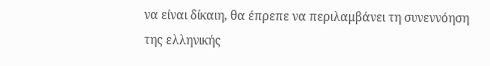να είναι δίκαιη, θα έπρεπε να περιλαμβάνει τη συνεννόηση της ελληνικής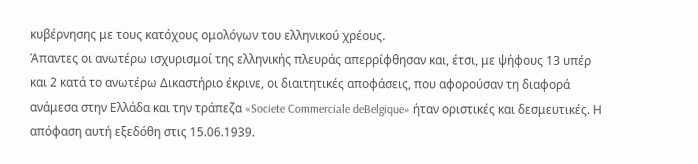κυβέρνησης με τους κατόχους ομολόγων του ελληνικού χρέους.
Άπαντες οι ανωτέρω ισχυρισμοί της ελληνικής πλευράς απερρίφθησαν και, έτσι, με ψήφους 13 υπέρ και 2 κατά το ανωτέρω Δικαστήριο έκρινε, οι διαιτητικές αποφάσεις, που αφορούσαν τη διαφορά ανάμεσα στην Ελλάδα και την τράπεζα «Societe Commerciale deBelgique» ήταν οριστικές και δεσμευτικές. Η απόφαση αυτή εξεδόθη στις 15.06.1939.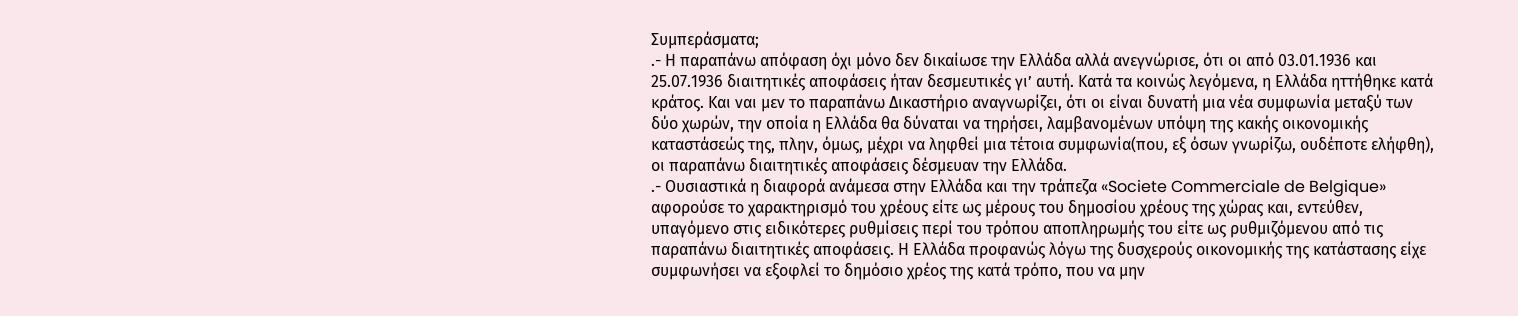Συμπεράσματα;
.- Η παραπάνω απόφαση όχι μόνο δεν δικαίωσε την Ελλάδα αλλά ανεγνώρισε, ότι οι από 03.01.1936 και 25.07.1936 διαιτητικές αποφάσεις ήταν δεσμευτικές γι’ αυτή. Κατά τα κοινώς λεγόμενα, η Ελλάδα ηττήθηκε κατά κράτος. Και ναι μεν το παραπάνω Δικαστήριο αναγνωρίζει, ότι οι είναι δυνατή μια νέα συμφωνία μεταξύ των δύο χωρών, την οποία η Ελλάδα θα δύναται να τηρήσει, λαμβανομένων υπόψη της κακής οικονομικής καταστάσεώς της, πλην, όμως, μέχρι να ληφθεί μια τέτοια συμφωνία(που, εξ όσων γνωρίζω, ουδέποτε ελήφθη), οι παραπάνω διαιτητικές αποφάσεις δέσμευαν την Ελλάδα.
.- Ουσιαστικά η διαφορά ανάμεσα στην Ελλάδα και την τράπεζα «Societe Commerciale de Belgique» αφορούσε το χαρακτηρισμό του χρέους είτε ως μέρους του δημοσίου χρέους της χώρας και, εντεύθεν, υπαγόμενο στις ειδικότερες ρυθμίσεις περί του τρόπου αποπληρωμής του είτε ως ρυθμιζόμενου από τις παραπάνω διαιτητικές αποφάσεις. Η Ελλάδα προφανώς λόγω της δυσχερούς οικονομικής της κατάστασης είχε συμφωνήσει να εξοφλεί το δημόσιο χρέος της κατά τρόπο, που να μην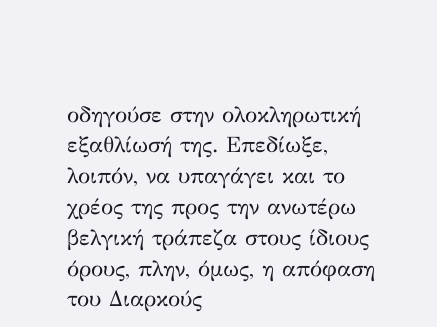οδηγούσε στην ολοκληρωτική εξαθλίωσή της. Επεδίωξε, λοιπόν, να υπαγάγει και το χρέος της προς την ανωτέρω βελγική τράπεζα στους ίδιους όρους, πλην, όμως, η απόφαση του Διαρκούς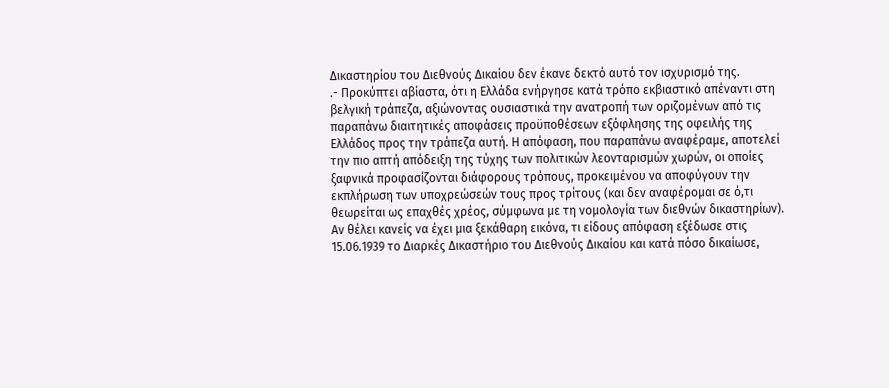Δικαστηρίου του Διεθνούς Δικαίου δεν έκανε δεκτό αυτό τον ισχυρισμό της.
.- Προκύπτει αβίαστα, ότι η Ελλάδα ενήργησε κατά τρόπο εκβιαστικό απέναντι στη βελγική τράπεζα, αξιώνοντας ουσιαστικά την ανατροπή των οριζομένων από τις παραπάνω διαιτητικές αποφάσεις προϋποθέσεων εξόφλησης της οφειλής της Ελλάδος προς την τράπεζα αυτή. Η απόφαση, που παραπάνω αναφέραμε, αποτελεί την πιο απτή απόδειξη της τύχης των πολιτικών λεονταρισμών χωρών, οι οποίες ξαφνικά προφασίζονται διάφορους τρόπους, προκειμένου να αποφύγουν την εκπλήρωση των υποχρεώσεών τους προς τρίτους (και δεν αναφέρομαι σε ό,τι θεωρείται ως επαχθές χρέος, σύμφωνα με τη νομολογία των διεθνών δικαστηρίων).
Αν θέλει κανείς να έχει μια ξεκάθαρη εικόνα, τι είδους απόφαση εξέδωσε στις 15.06.1939 το Διαρκές Δικαστήριο του Διεθνούς Δικαίου και κατά πόσο δικαίωσε,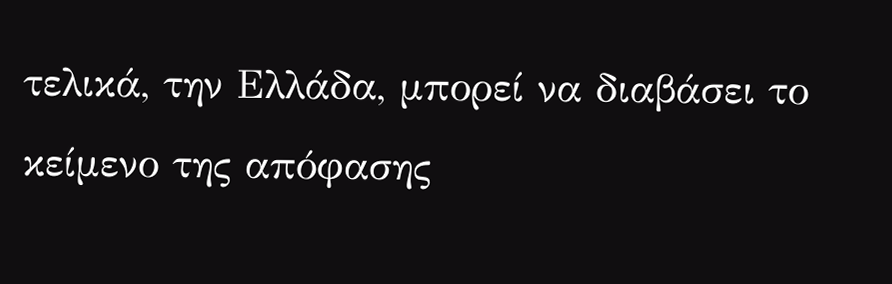τελικά, την Ελλάδα, μπορεί να διαβάσει το κείμενο της απόφασης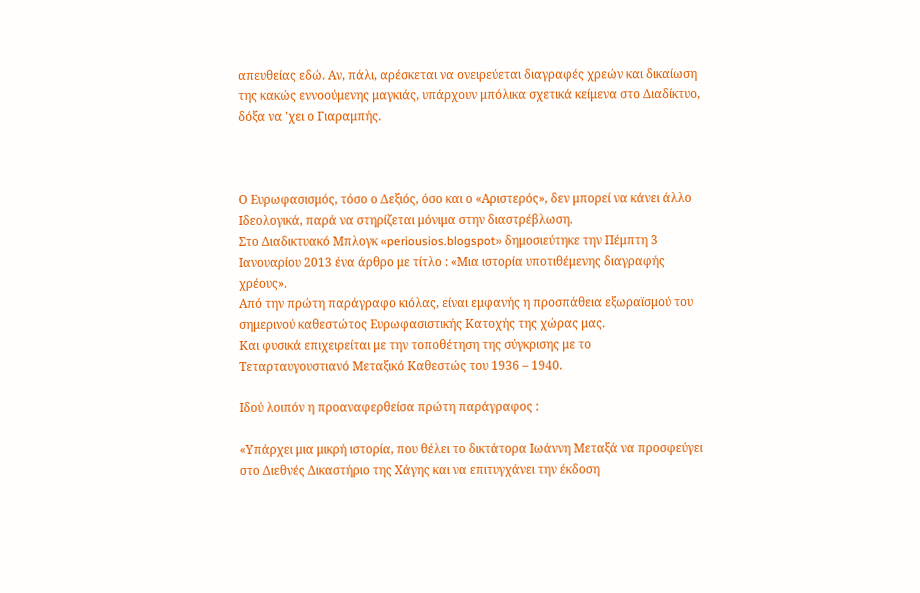απευθείας εδώ. Αν, πάλι, αρέσκεται να ονειρεύεται διαγραφές χρεών και δικαίωση της κακώς εννοούμενης μαγκιάς, υπάρχουν μπόλικα σχετικά κείμενα στο Διαδίκτυο, δόξα να 'χει ο Γιαραμπής.



Ο Ευρωφασισμός, τόσο ο Δεξιός, όσο και ο «Αριστερός», δεν μπορεί να κάνει άλλο Ιδεολογικά, παρά να στηρίζεται μόνιμα στην διαστρέβλωση.
Στο Διαδικτυακό Μπλογκ «periousios.blogspot» δημοσιεύτηκε την Πέμπτη 3 Ιανουαρίου 2013 ένα άρθρο με τίτλο : «Μια ιστορία υποτιθέμενης διαγραφής χρέους».
Από την πρώτη παράγραφο κιόλας, είναι εμφανής η προσπάθεια εξωραϊσμού του σημερινού καθεστώτος Ευρωφασιστικής Κατοχής της χώρας μας.
Και φυσικά επιχειρείται με την τοποθέτηση της σύγκρισης με το Τεταρταυγουστιανό Μεταξικό Καθεστώς του 1936 – 1940.

Ιδού λοιπόν η προαναφερθείσα πρώτη παράγραφος :

«Υπάρχει μια μικρή ιστορία, που θέλει το δικτάτορα Ιωάννη Μεταξά να προσφεύγει στο Διεθνές Δικαστήριο της Χάγης και να επιτυγχάνει την έκδοση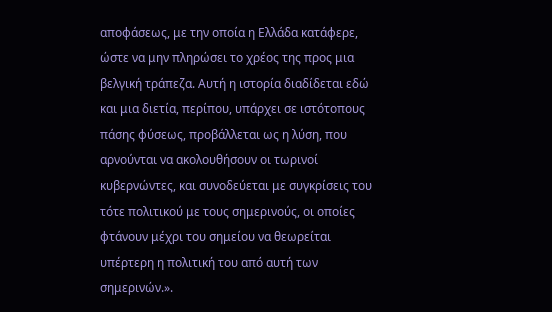αποφάσεως, με την οποία η Ελλάδα κατάφερε, ώστε να μην πληρώσει το χρέος της προς μια βελγική τράπεζα. Αυτή η ιστορία διαδίδεται εδώ και μια διετία, περίπου, υπάρχει σε ιστότοπους πάσης φύσεως, προβάλλεται ως η λύση, που αρνούνται να ακολουθήσουν οι τωρινοί κυβερνώντες, και συνοδεύεται με συγκρίσεις του τότε πολιτικού με τους σημερινούς, οι οποίες φτάνουν μέχρι του σημείου να θεωρείται υπέρτερη η πολιτική του από αυτή των σημερινών.».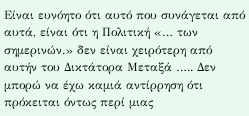Είναι ευνόητο ότι αυτό που συνάγεται από αυτά, είναι ότι η Πολιτική «… των σημερινών.» δεν είναι χειρότερη από αυτήν του Δικτάτορα Μεταξά ….. Δεν μπορώ να έχω καμιά αντίρρηση ότι πρόκειται όντως περί μιας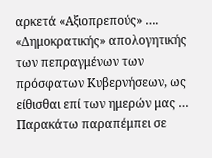αρκετά «Αξιοπρεπούς» …. «Δημοκρατικής» απολογητικής των πεπραγμένων των πρόσφατων Κυβερνήσεων, ως είθισθαι επί των ημερών μας …
Παρακάτω παραπέμπει σε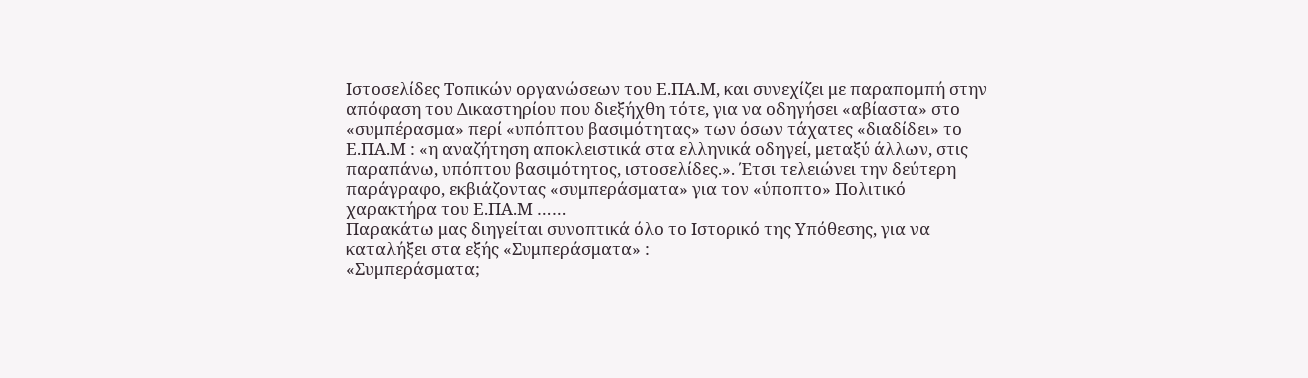Ιστοσελίδες Τοπικών οργανώσεων του Ε.ΠΑ.Μ, και συνεχίζει με παραπομπή στην απόφαση του Δικαστηρίου που διεξήχθη τότε, για να οδηγήσει «αβίαστα» στο «συμπέρασμα» περί «υπόπτου βασιμότητας» των όσων τάχατες «διαδίδει» το Ε.ΠΑ.Μ : «η αναζήτηση αποκλειστικά στα ελληνικά οδηγεί, μεταξύ άλλων, στις παραπάνω, υπόπτου βασιμότητος, ιστοσελίδες.». Έτσι τελειώνει την δεύτερη παράγραφο, εκβιάζοντας «συμπεράσματα» για τον «ύποπτο» Πολιτικό χαρακτήρα του Ε.ΠΑ.Μ ……
Παρακάτω μας διηγείται συνοπτικά όλο το Ιστορικό της Υπόθεσης, για να καταλήξει στα εξής «Συμπεράσματα» :
«Συμπεράσματα;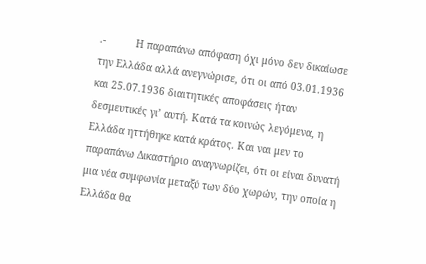.-          Η παραπάνω απόφαση όχι μόνο δεν δικαίωσε την Ελλάδα αλλά ανεγνώρισε, ότι οι από 03.01.1936 και 25.07.1936 διαιτητικές αποφάσεις ήταν δεσμευτικές γι’ αυτή. Κατά τα κοινώς λεγόμενα, η Ελλάδα ηττήθηκε κατά κράτος. Και ναι μεν το παραπάνω Δικαστήριο αναγνωρίζει, ότι οι είναι δυνατή μια νέα συμφωνία μεταξύ των δύο χωρών, την οποία η Ελλάδα θα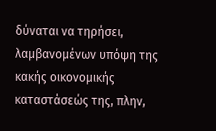δύναται να τηρήσει, λαμβανομένων υπόψη της κακής οικονομικής καταστάσεώς της, πλην,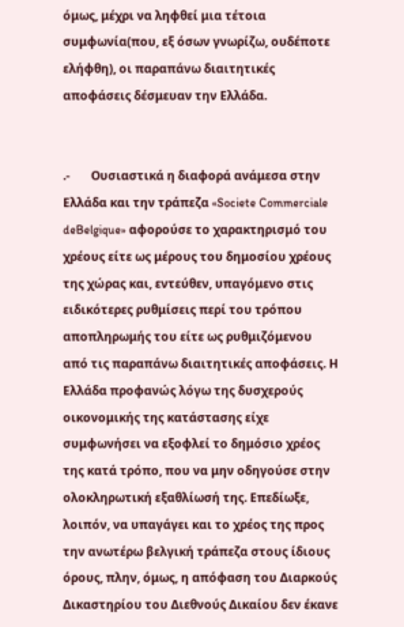όμως, μέχρι να ληφθεί μια τέτοια συμφωνία(που, εξ όσων γνωρίζω, ουδέποτε ελήφθη), οι παραπάνω διαιτητικές αποφάσεις δέσμευαν την Ελλάδα.


.-       Ουσιαστικά η διαφορά ανάμεσα στην Ελλάδα και την τράπεζα «Societe Commerciale deBelgique» αφορούσε το χαρακτηρισμό του χρέους είτε ως μέρους του δημοσίου χρέους της χώρας και, εντεύθεν, υπαγόμενο στις ειδικότερες ρυθμίσεις περί του τρόπου αποπληρωμής του είτε ως ρυθμιζόμενου από τις παραπάνω διαιτητικές αποφάσεις. Η Ελλάδα προφανώς λόγω της δυσχερούς οικονομικής της κατάστασης είχε συμφωνήσει να εξοφλεί το δημόσιο χρέος της κατά τρόπο, που να μην οδηγούσε στην ολοκληρωτική εξαθλίωσή της. Επεδίωξε, λοιπόν, να υπαγάγει και το χρέος της προς την ανωτέρω βελγική τράπεζα στους ίδιους όρους, πλην, όμως, η απόφαση του Διαρκούς Δικαστηρίου του Διεθνούς Δικαίου δεν έκανε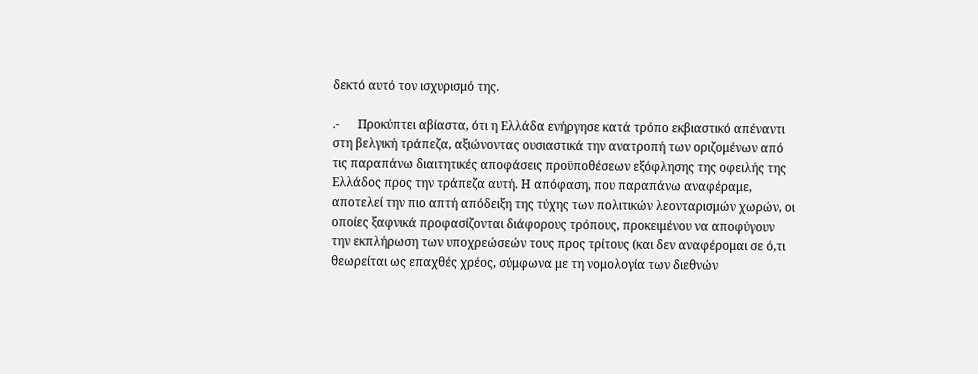δεκτό αυτό τον ισχυρισμό της.

.-      Προκύπτει αβίαστα, ότι η Ελλάδα ενήργησε κατά τρόπο εκβιαστικό απέναντι στη βελγική τράπεζα, αξιώνοντας ουσιαστικά την ανατροπή των οριζομένων από τις παραπάνω διαιτητικές αποφάσεις προϋποθέσεων εξόφλησης της οφειλής της Ελλάδος προς την τράπεζα αυτή. Η απόφαση, που παραπάνω αναφέραμε, αποτελεί την πιο απτή απόδειξη της τύχης των πολιτικών λεονταρισμών χωρών, οι οποίες ξαφνικά προφασίζονται διάφορους τρόπους, προκειμένου να αποφύγουν την εκπλήρωση των υποχρεώσεών τους προς τρίτους (και δεν αναφέρομαι σε ό,τι θεωρείται ως επαχθές χρέος, σύμφωνα με τη νομολογία των διεθνών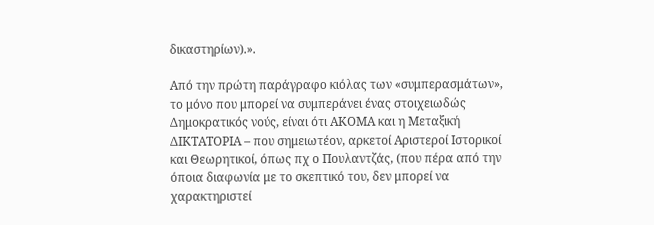δικαστηρίων).».

Από την πρώτη παράγραφο κιόλας των «συμπερασμάτων», το μόνο που μπορεί να συμπεράνει ένας στοιχειωδώς Δημοκρατικός νούς, είναι ότι ΑΚΟΜΑ και η Μεταξική ΔΙΚΤΑΤΟΡΙΑ – που σημειωτέον, αρκετοί Αριστεροί Ιστορικοί και Θεωρητικοί, όπως πχ ο Πουλαντζάς, (που πέρα από την όποια διαφωνία με το σκεπτικό του, δεν μπορεί να χαρακτηριστεί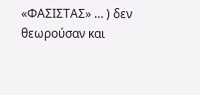«ΦΑΣΙΣΤΑΣ» … ) δεν θεωρούσαν και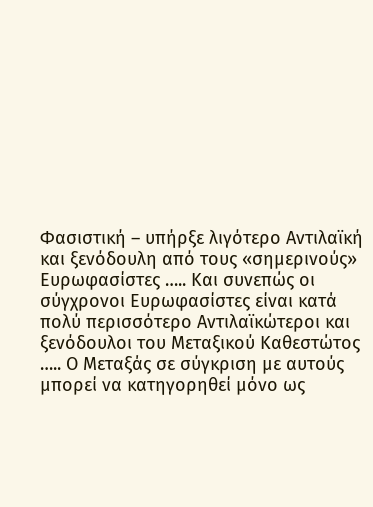Φασιστική – υπήρξε λιγότερο Αντιλαϊκή και ξενόδουλη από τους «σημερινούς» Ευρωφασίστες ….. Και συνεπώς οι σύγχρονοι Ευρωφασίστες είναι κατά πολύ περισσότερο Αντιλαϊκώτεροι και ξενόδουλοι του Μεταξικού Καθεστώτος ….. Ο Μεταξάς σε σύγκριση με αυτούς μπορεί να κατηγορηθεί μόνο ως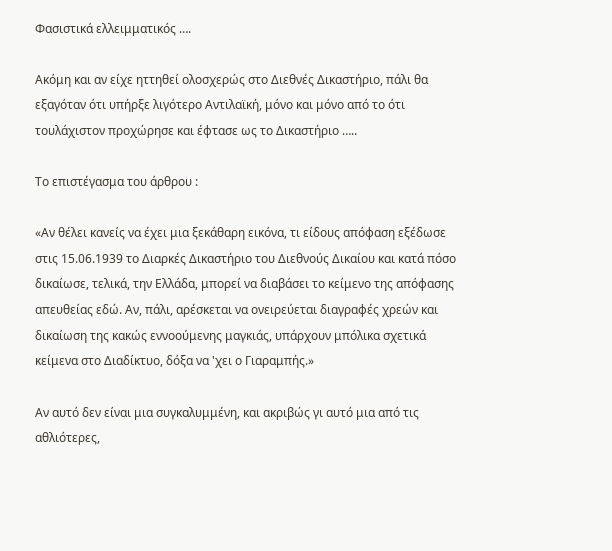Φασιστικά ελλειμματικός ….

Ακόμη και αν είχε ηττηθεί ολοσχερώς στο Διεθνές Δικαστήριο, πάλι θα εξαγόταν ότι υπήρξε λιγότερο Αντιλαϊκή, μόνο και μόνο από το ότι τουλάχιστον προχώρησε και έφτασε ως το Δικαστήριο …..

Το επιστέγασμα του άρθρου :

«Αν θέλει κανείς να έχει μια ξεκάθαρη εικόνα, τι είδους απόφαση εξέδωσε στις 15.06.1939 το Διαρκές Δικαστήριο του Διεθνούς Δικαίου και κατά πόσο δικαίωσε, τελικά, την Ελλάδα, μπορεί να διαβάσει το κείμενο της απόφασης απευθείας εδώ. Αν, πάλι, αρέσκεται να ονειρεύεται διαγραφές χρεών και δικαίωση της κακώς εννοούμενης μαγκιάς, υπάρχουν μπόλικα σχετικά κείμενα στο Διαδίκτυο, δόξα να 'χει ο Γιαραμπής.»

Αν αυτό δεν είναι μια συγκαλυμμένη, και ακριβώς γι αυτό μια από τις αθλιότερες,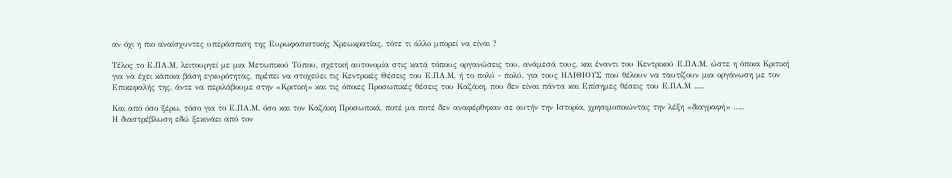αν όχι η πιο αναίσχυντες υπεράσπιση της Ευρωφασιστικής Χρεωκρατίας, τότε τι άλλο μπορεί να είναι ?

Τέλος το Ε.ΠΑ.Μ, λειτουργεί με μια Μετωπικού Τύπου, σχετική αυτονομία στις κατά τόπους οργανώσεις του, ανάμεσά τους, και έναντι του Κεντρικού Ε.ΠΑ.Μ, ώστε η όποια Κριτική για να έχει κάποια βάση εγκυρότητας, πρέπει να στοχεύει τις Κεντρικές Θέσεις του Ε.ΠΑ.Μ, ή το πολύ - πολύ, για τους ΗΛΙΘΙΟΥΣ που θέλουν να ταυτίζουν μια οργάνωση με τον Επικεφαλής της, άντε να περιλάβουμε στην «Κριτική» και τις όποιες Προσωπικές θέσεις του Καζάκη, που δεν είναι πάντα και Επίσημες θέσεις του Ε.ΠΑ.Μ .....

Και από όσο ξέρω, τόσο για το Ε.ΠΑ.Μ, όσο και τον Καζάκη Προσωπικά, ποτέ μα ποτέ δεν αναφέρθηκαν σε αυτήν την Ιστορία, χρησιμοποιώντας την λέξη «διαγραφή» …..
Η διαστρέβλωση εδώ ξεκινάει από τον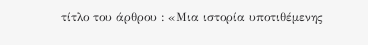τίτλο του άρθρου : «Μια ιστορία υποτιθέμενης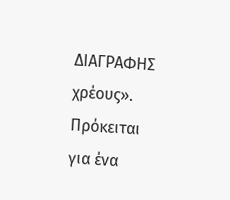ΔΙΑΓΡΑΦΗΣ χρέους».
Πρόκειται για ένα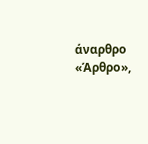άναρθρο «Άρθρο»,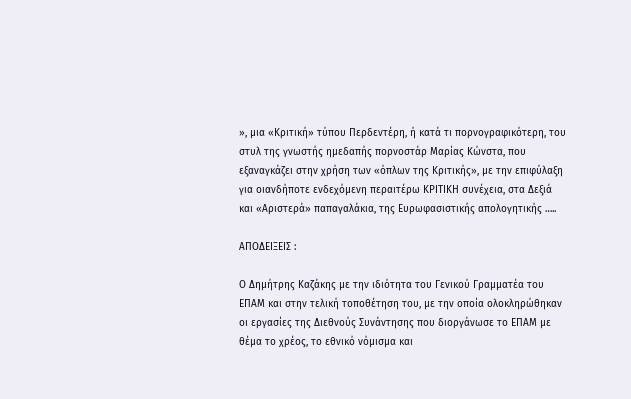», μια «Κριτική» τύπου Περδεντέρη, ή κατά τι πορνογραφικότερη, του στυλ της γνωστής ημεδαπής πορνοστάρ Μαρίας Κώνστα, που εξαναγκάζει στην χρήση των «όπλων της Κριτικής», με την επιφύλαξη για οιανδήποτε ενδεχόμενη περαιτέρω ΚΡΙΤΙΚΗ συνέχεια, στα Δεξιά και «Αριστερά» παπαγαλάκια, της Ευρωφασιστικής απολογητικής …..

ΑΠΟΔΕΙΞΕΙΣ :

Ο Δημήτρης Καζάκης με την ιδιότητα του Γενικού Γραμματέα του ΕΠΑΜ και στην τελική τοποθέτηση του, με την οποία ολοκληρώθηκαν οι εργασίες της Διεθνούς Συνάντησης που διοργάνωσε το ΕΠΑΜ με θέμα το χρέος, το εθνικό νόμισμα και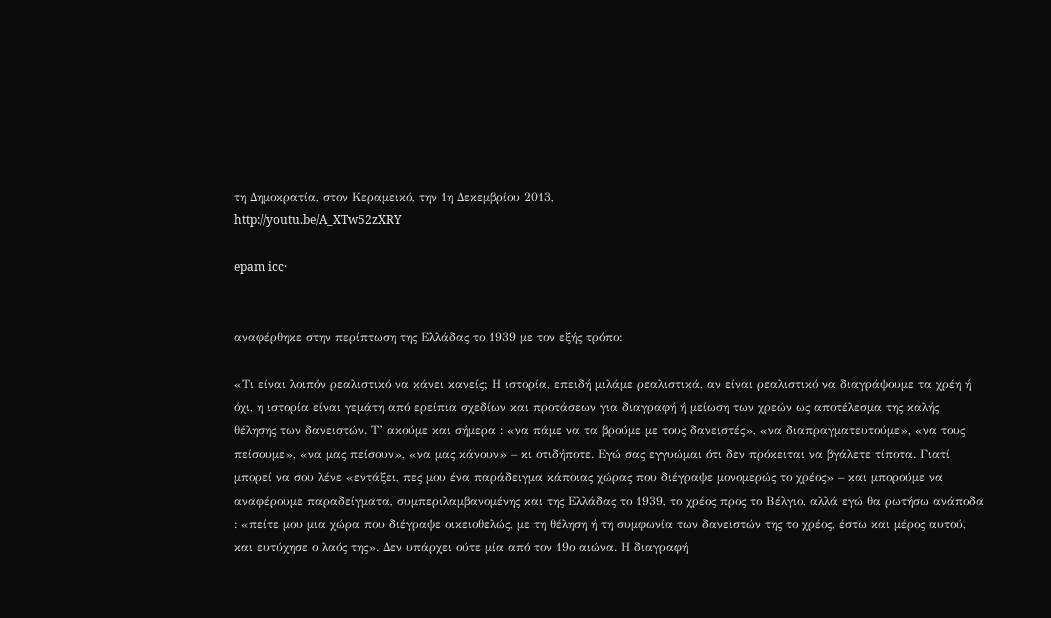τη Δημοκρατία, στον Κεραμεικό, την 1η Δεκεμβρίου 2013,
http://youtu.be/A_XTw52zXRY

epam icc·


αναφέρθηκε στην περίπτωση της Ελλάδας το 1939 με τον εξής τρόπο:

«Τι είναι λοιπόν ρεαλιστικό να κάνει κανείς; Η ιστορία, επειδή μιλάμε ρεαλιστικά, αν είναι ρεαλιστικό να διαγράψουμε τα χρέη ή όχι, η ιστορία είναι γεμάτη από ερείπια σχεδίων και προτάσεων για διαγραφή ή μείωση των χρεών ως αποτέλεσμα της καλής θέλησης των δανειστών. Τ’ ακούμε και σήμερα : «να πάμε να τα βρούμε με τους δανειστές», «να διαπραγματευτούμε», «να τους πείσουμε», «να μας πείσουν», «να μας κάνουν» – κι οτιδήποτε. Εγώ σας εγγυώμαι ότι δεν πρόκειται να βγάλετε τίποτα. Γιατί μπορεί να σου λένε «εντάξει, πες μου ένα παράδειγμα κάποιας χώρας που διέγραψε μονομερώς το χρέος» – και μπορούμε να αναφέρουμε παραδείγματα, συμπεριλαμβανομένης και της Ελλάδας το 1939, το χρέος προς το Βέλγιο, αλλά εγώ θα ρωτήσω ανάποδα : «πείτε μου μια χώρα που διέγραψε οικειοθελώς, με τη θέληση ή τη συμφωνία των δανειστών της το χρέος, έστω και μέρος αυτού, και ευτύχησε ο λαός της». Δεν υπάρχει ούτε μία από τον 19ο αιώνα. Η διαγραφή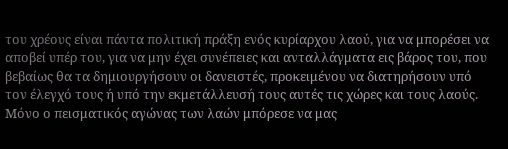του χρέους είναι πάντα πολιτική πράξη ενός κυρίαρχου λαού, για να μπορέσει να αποβεί υπέρ του, για να μην έχει συνέπειες και ανταλλάγματα εις βάρος του, που βεβαίως θα τα δημιουργήσουν οι δανειστές, προκειμένου να διατηρήσουν υπό τον έλεγχό τους ή υπό την εκμετάλλευσή τους αυτές τις χώρες και τους λαούς.
Μόνο ο πεισματικός αγώνας των λαών μπόρεσε να μας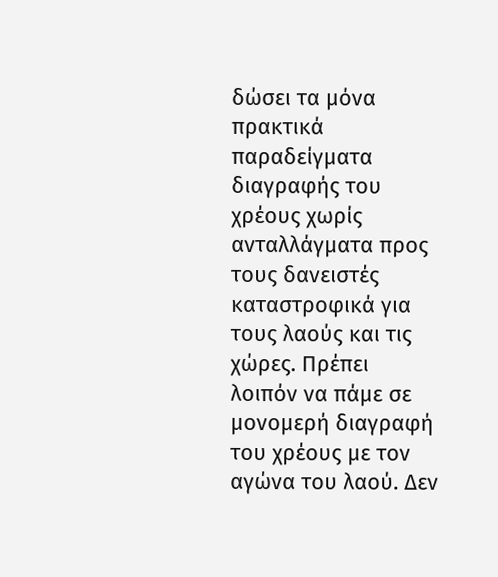δώσει τα μόνα πρακτικά παραδείγματα διαγραφής του χρέους χωρίς ανταλλάγματα προς τους δανειστές καταστροφικά για τους λαούς και τις χώρες. Πρέπει λοιπόν να πάμε σε μονομερή διαγραφή του χρέους με τον αγώνα του λαού. Δεν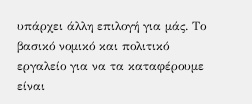υπάρχει άλλη επιλογή για μάς. Το βασικό νομικό και πολιτικό εργαλείο για να τα καταφέρουμε είναι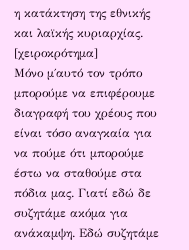η κατάκτηση της εθνικής και λαϊκής κυριαρχίας. [χειροκρότημα]
Μόνο μ΄αυτό τον τρόπο μπορούμε να επιφέρουμε διαγραφή του χρέους που είναι τόσο αναγκαία για να πούμε ότι μπορούμε έστω να σταθούμε στα πόδια μας. Γιατί εδώ δε συζητάμε ακόμα για ανάκαμψη. Εδώ συζητάμε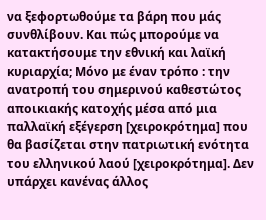να ξεφορτωθούμε τα βάρη που μάς συνθλίβουν. Και πώς μπορούμε να κατακτήσουμε την εθνική και λαϊκή κυριαρχία; Μόνο με έναν τρόπο : την ανατροπή του σημερινού καθεστώτος αποικιακής κατοχής μέσα από μια παλλαϊκή εξέγερση [χειροκρότημα] που θα βασίζεται στην πατριωτική ενότητα του ελληνικού λαού [χειροκρότημα]. Δεν υπάρχει κανένας άλλος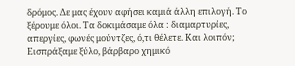δρόμος. Δε μας έχουν αφήσει καμιά άλλη επιλογή. Το ξέρουμε όλοι. Τα δοκιμάσαμε όλα : διαμαρτυρίες, απεργίες, φωνές μούντζες, ό,τι θέλετε. Και λοιπόν; Εισπράξαμε ξύλο, βάρβαρο χημικό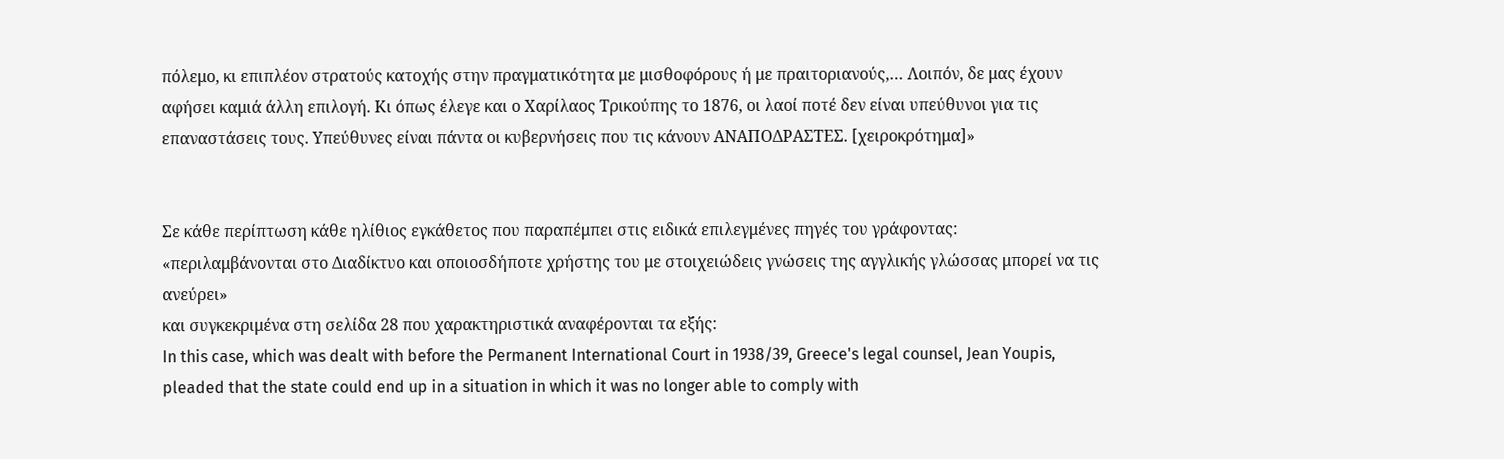πόλεμο, κι επιπλέον στρατούς κατοχής στην πραγματικότητα με μισθοφόρους ή με πραιτοριανούς,… Λοιπόν, δε μας έχουν αφήσει καμιά άλλη επιλογή. Κι όπως έλεγε και ο Χαρίλαος Τρικούπης το 1876, οι λαοί ποτέ δεν είναι υπεύθυνοι για τις επαναστάσεις τους. Υπεύθυνες είναι πάντα οι κυβερνήσεις που τις κάνουν ΑΝΑΠΟΔΡΑΣΤΕΣ. [χειροκρότημα]»


Σε κάθε περίπτωση κάθε ηλίθιος εγκάθετος που παραπέμπει στις ειδικά επιλεγμένες πηγές του γράφοντας:
«περιλαμβάνονται στο Διαδίκτυο και οποιοσδήποτε χρήστης του με στοιχειώδεις γνώσεις της αγγλικής γλώσσας μπορεί να τις ανεύρει»
και συγκεκριμένα στη σελίδα 28 που χαρακτηριστικά αναφέρονται τα εξής:
In this case, which was dealt with before the Permanent International Court in 1938/39, Greece's legal counsel, Jean Youpis, pleaded that the state could end up in a situation in which it was no longer able to comply with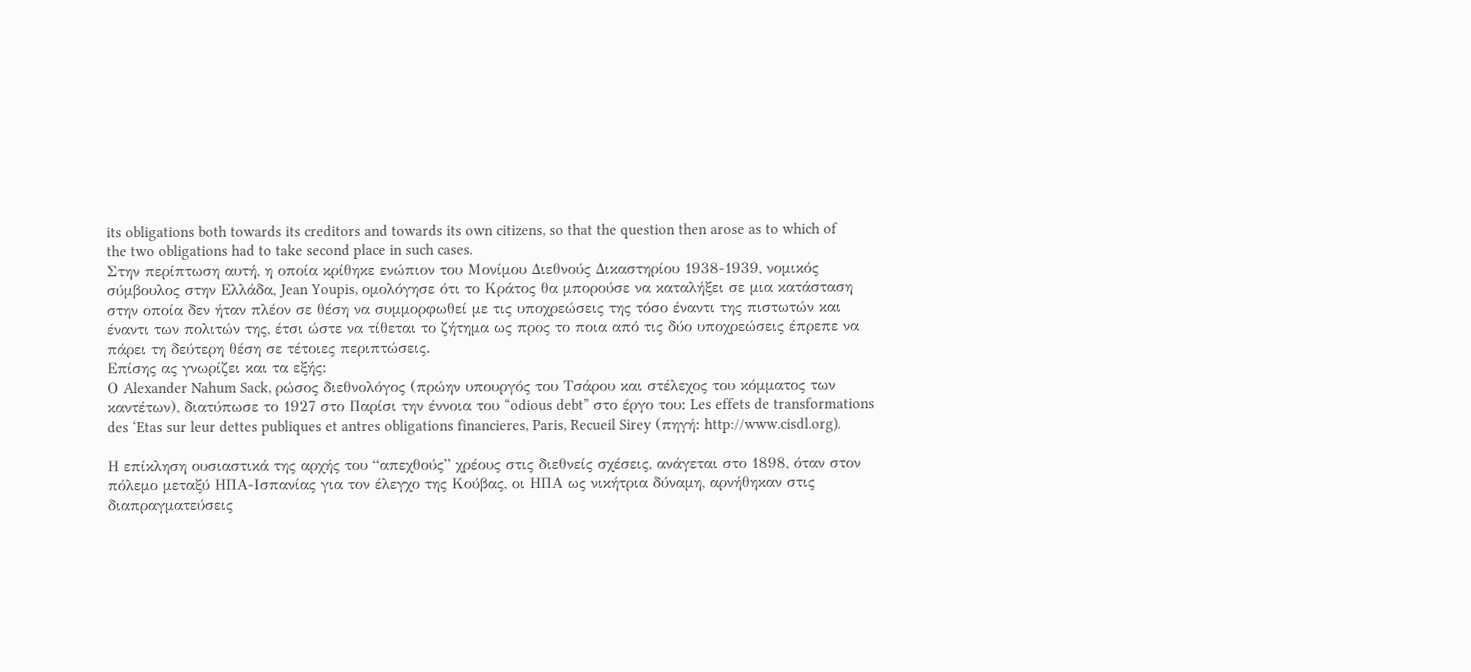its obligations both towards its creditors and towards its own citizens, so that the question then arose as to which of the two obligations had to take second place in such cases.
Στην περίπτωση αυτή, η οποία κρίθηκε ενώπιον του Μονίμου Διεθνούς Δικαστηρίου 1938-1939, νομικός σύμβουλος στην Ελλάδα, Jean Youpis, ομολόγησε ότι το Κράτος θα μπορούσε να καταλήξει σε μια κατάσταση στην οποία δεν ήταν πλέον σε θέση να συμμορφωθεί με τις υποχρεώσεις της τόσο έναντι της πιστωτών και έναντι των πολιτών της, έτσι ώστε να τίθεται το ζήτημα ως προς το ποια από τις δύο υποχρεώσεις έπρεπε να πάρει τη δεύτερη θέση σε τέτοιες περιπτώσεις.
Επίσης ας γνωρίζει και τα εξής:
Ο Alexander Nahum Sack, ρώσος διεθνολόγος (πρώην υπουργός του Τσάρου και στέλεχος του κόμματος των καντέτων), διατύπωσε το 1927 στο Παρίσι την έννοια του “odious debt” στο έργο του: Les effets de transformations des ‘Etas sur leur dettes publiques et antres obligations financieres, Paris, Recueil Sirey (πηγή: http://www.cisdl.org).

Η επίκληση ουσιαστικά της αρχής του “απεχθούς” χρέους στις διεθνείς σχέσεις, ανάγεται στο 1898, όταν στον πόλεμο μεταξύ ΗΠΑ-Ισπανίας για τον έλεγχο της Κούβας, οι ΗΠΑ ως νικήτρια δύναμη, αρνήθηκαν στις διαπραγματεύσεις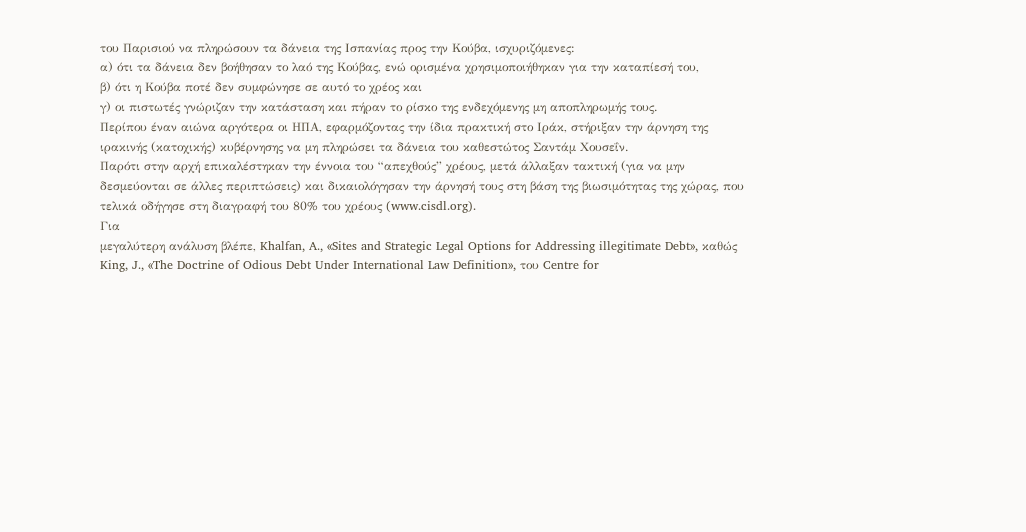του Παρισιού να πληρώσουν τα δάνεια της Ισπανίας προς την Κούβα, ισχυριζόμενες:
α) ότι τα δάνεια δεν βοήθησαν το λαό της Κούβας, ενώ ορισμένα χρησιμοποιήθηκαν για την καταπίεσή του,
β) ότι η Κούβα ποτέ δεν συμφώνησε σε αυτό το χρέος και
γ) οι πιστωτές γνώριζαν την κατάσταση και πήραν το ρίσκο της ενδεχόμενης μη αποπληρωμής τους.
Περίπου έναν αιώνα αργότερα οι ΗΠΑ, εφαρμόζοντας την ίδια πρακτική στο Ιράκ, στήριξαν την άρνηση της ιρακινής (κατοχικής) κυβέρνησης να μη πληρώσει τα δάνεια του καθεστώτος Σαντάμ Χουσεΐν.
Παρότι στην αρχή επικαλέστηκαν την έννοια του “απεχθούς” χρέους, μετά άλλαξαν τακτική (για να μην δεσμεύονται σε άλλες περιπτώσεις) και δικαιολόγησαν την άρνησή τους στη βάση της βιωσιμότητας της χώρας, που τελικά οδήγησε στη διαγραφή του 80% του χρέους (www.cisdl.org).
Για
μεγαλύτερη ανάλυση βλέπε, Khalfan, A., «Sites and Strategic Legal Options for Addressing illegitimate Debt», καθώς King, J., «The Doctrine of Odious Debt Under International Law Definition», του Centre for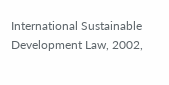International Sustainable Development Law, 2002,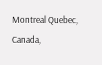Montreal Quebec, Canada,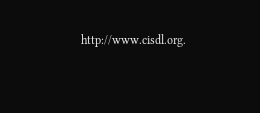http://www.cisdl.org.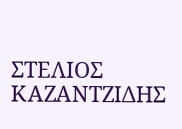ΣΤΕΛΙΟΣ ΚΑΖΑΝΤΖΙΔΗΣ